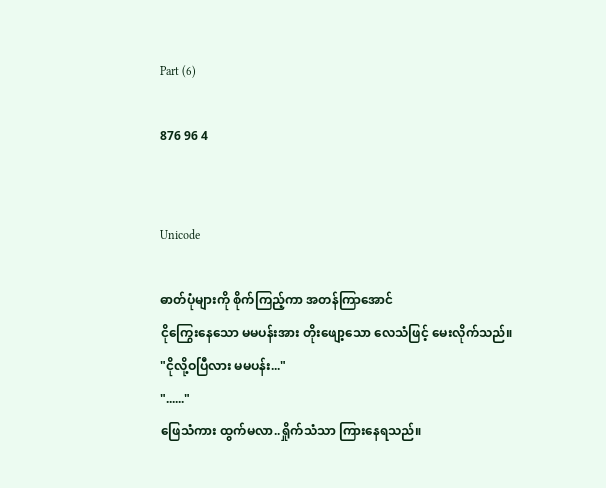Part (6)

876 96 4


Unicode

ဓာတ်ပုံများကို စိုက်ကြည့်ကာ အတန်ကြာအောင်
ငိုကြွေးနေသော မမပန်းအား တိုးဖျော့သော လေသံဖြင့် မေးလိုက်သည်။
"ငိုလို့ဝပြီလား မမပန်း..."
"......"
ဖြေသံကား ထွက်မလာ..ရှိုက်သံသာ ကြားနေရသည်။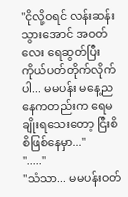"ငိုလို့ဝရင် လန်းဆန်းသွားအောင် အဝတ်လေး ရေဆွတ်ပြီး ကိုယ်ပတ်တိုက်လိုက်ပါ... မမပန်း မနေ့ညနေကတည်းက ရေမချိုးရသေးတော့ ငြီးစိစိဖြစ်နေမှာ..."
"....."
"သံသာ... မမပန်းဝတ်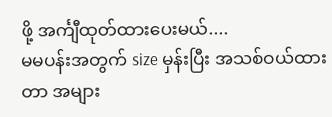ဖို့ အင်္ကျီထုတ်ထားပေးမယ်....
မမပန်းအတွက် size မှန်းပြီး အသစ်ဝယ်ထားတာ အများ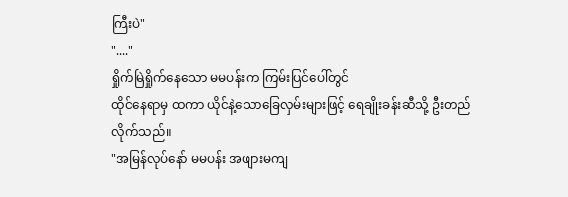ကြီးပဲ"
"...."
ရှိုက်မြဲရှိုက်နေသော မမပန်းက ကြမ်းပြင်ပေါ်တွင်
ထိုင်နေရာမှ ထကာ ယိုင်နဲ့သောခြေလှမ်းများဖြင့် ရေချိုးခန်းဆီသို့ ဦးတည်လိုက်သည်။
"အမြန်လုပ်နော် မမပန်း အဖျားမကျ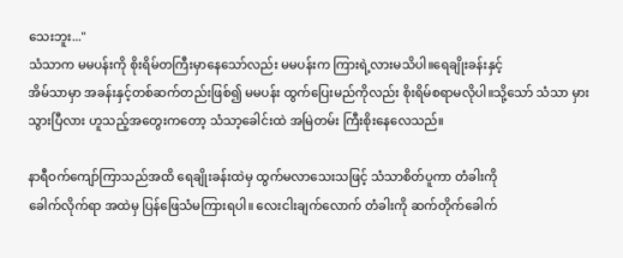သေးဘူး..."
သံသာက မမပန်းကို စိုးရိမ်တကြီးမှာနေသော်လည်း မမပန်းက ကြားရဲ့လားမသိပါ။ရေချိုးခန်းနှင့်
အိမ်သာမှာ အခန်းနှင့်တစ်ဆက်တည်းဖြစ်၍ မမပန်း ထွက်ပြေးမည်ကိုလည်း စိုးရိမ်စရာမလိုပါ။သို့သော် သံသာ မှားသွားပြီလား ဟူသည့်အတွေးကတော့ သံသာ့ခေါင်းထဲ အမြဲတမ်း ကြီးစိုးနေလေသည်။

နာရီဝက်ကျော်ကြာသည်အထိ ရေချိုးခန်းထဲမှ ထွက်မလာသေးသဖြင့် သံသာစိတ်ပူကာ တံခါးကို
ခေါက်လိုက်ရာ အထဲမှ ပြန်ဖြေသံမကြားရပါ။ လေးငါးချက်လောက် တံခါးကို ဆက်တိုက်ခေါက်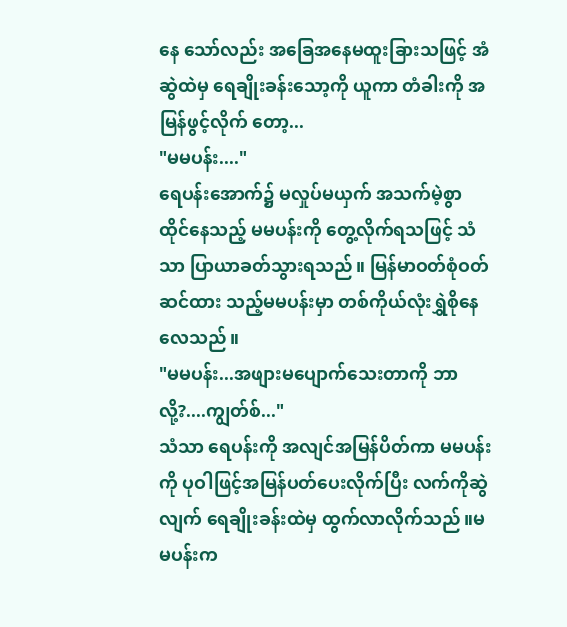နေ သော်လည်း အခြေအနေမထူးခြားသဖြင့် အံဆွဲထဲမှ ရေချိုးခန်းသော့ကို ယူကာ တံခါးကို အမြန်ဖွင့်လိုက် တော့...
"မမပန်း...."
ရေပန်းအောက်၌ မလှုပ်မယှက် အသက်မဲ့စွာ ထိုင်နေသည့် မမပန်းကို တွေ့လိုက်ရသဖြင့် သံသာ ပြာယာခတ်သွားရသည်။ မြန်မာဝတ်စုံဝတ်ဆင်ထား သည့်မမပန်းမှာ တစ်ကိုယ်လုံးရွှဲစိုနေလေသည်။
"မမပန်း...အဖျားမပျောက်သေးတာကို ဘာလို့?....ကျွတ်စ်..."
သံသာ ရေပန်းကို အလျင်အမြန်ပိတ်ကာ မမပန်းကို ပုဝါဖြင့်အမြန်ပတ်ပေးလိုက်ပြီး လက်ကိုဆွဲလျက် ရေချိုးခန်းထဲမှ ထွက်လာလိုက်သည်။မမပန်းက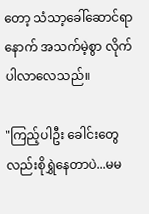တော့ သံသာ့ခေါ်ဆောင်ရာနောက် အသက်မဲ့စွာ လိုက်ပါလာလေသည်။

"ကြည့်ပါဦး ခေါင်းတွေလည်းစိုရွှဲနေတာပဲ...မမ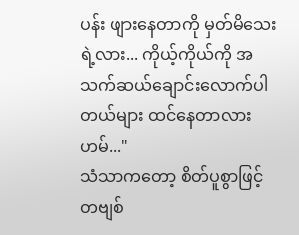ပန်း ဖျားနေတာကို မှတ်မိသေးရဲ့လား... ကိုယ့်ကိုယ်ကို အသက်ဆယ်ချောင်းလောက်ပါတယ်များ ထင်နေတာလား ဟမ်..."
သံသာကတော့ စိတ်ပူစွာဖြင့် တဗျစ်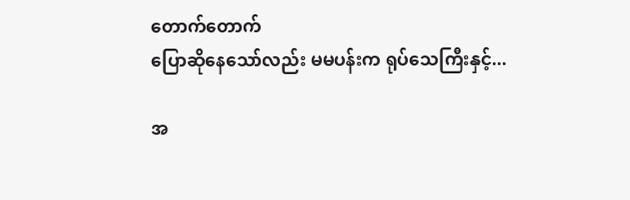တောက်တောက်
ပြောဆိုနေသော်လည်း မမပန်းက ရုပ်သေကြီးနှင့်...

အ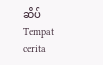ဆိပ်Tempat cerita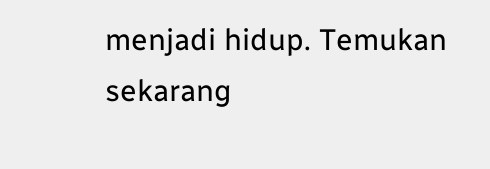menjadi hidup. Temukan sekarang